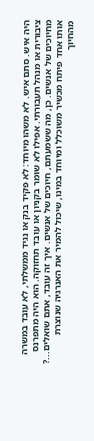היה איש. סתם איש. לא משהו מיוחד: לא פקיד בנק או נגיד ממשלתי, לא עובד במשרה ציבורית או מנהל תעבורתי. אפילו לא שומר בקניון או עובד תחזוקה. הוא היה מתפרנס מחיוכים של אנשים. כן, מה ששמעתם, חיוכים של אנשים. איך זה עובד, אתם שואלים...? אותו אחד פיתח מכשיר משוכלל ומיוחד במינו, שיכול להמיר את האנרגיה שנוצרת מהחיוך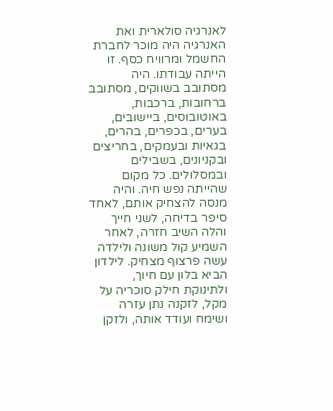לאנרגיה סולארית ואת האנרגיה היה מוכר לחברת החשמל ומרוויח כסף. זו הייתה עבודתו. היה מסתובב בשווקים, מסתובב ברחובות, ברכבות, באוטובוסים, ביישובים, בערים, בכפרים, בהרים, בגאיות ובעמקים, בחריצים ובקניונים, בשבילים ובמסלולים. כל מקום שהייתה נפש חיה. והיה מנסה להצחיק אותם, לאחד סיפר בדיחה, לשני חייך והלה השיב חזרה, לאחר השמיע קול משונה ולילדה עשה פרצוף מצחיק. לילדון הביא בלון עם חיוך, ולתינוקת חילק סוכריה על מקל, לזקנה נתן עזרה ושימח ועודד אותה, ולזקן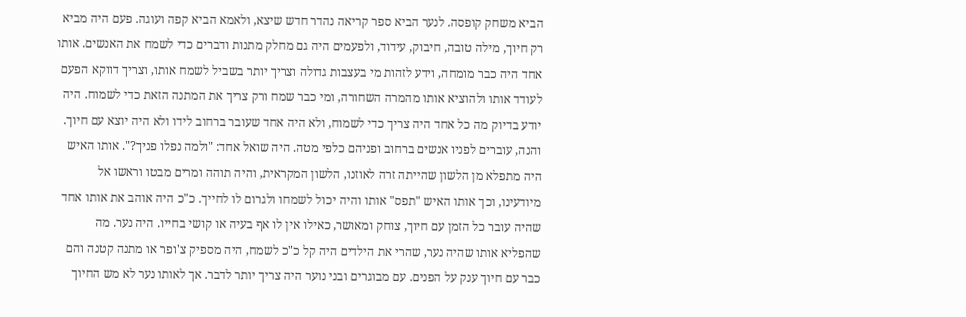הביא משחק קופסה. לנער הביא ספר קריאה נהדר חדש שיצא, ולאמא הביא קפה ועוגה. פעם היה מביא רק חיוך, מילה טובה, חיבוק, עידוד, ולפעמים היה גם מחלק מתנות ודברים כדי לשמח את האנשים. אותו אחד היה כבר מומחה, וידע לזהות מי בעצבות גדולה וצריך יותר בשביל לשמח אותו, וצריך דווקא הפעם לעודד אותו ולהוציא אותו מהמרה השחורה, ומי כבר שמח ורק צריך את המתנה הזאת כדי לשמוח. היה יודע בדיוק מה כל אחד היה צריך כדי לשמוח, ולא היה אחד שעובר ברחוב לידו ולא היה יוצא עם חיוך. והנה, עוברים לפניו אנשים ברחוב ופניהם כלפי מטה. היה שואל אחד: "ולמה נפלו פניך?". אותו האיש היה מתפלא מן הלשון שהייתה זרה לאוזנו, הלשון המקראית, והיה תוהה ומרים מבטו וראשו אל מיודעינו, וכך אותו האיש "תפס" אותו והיה יכול לשמחו ולגרום לו לחייך. כ"כ היה אוהב את אותו אחד שהיה עובר כל הזמן עם חיוך, צוחק ומאושר, כאילו אין לו אף בעיה או קושי בחייו. היה נער. מה שהפליא אותו שהיה נער, שהרי את הילדים היה קל כ"כ לשמח, היה מספיק צ'ופר או מתנה קטנה והם כבר עם חיוך ענק על הפנים. עם מבוגרים ובני נוער היה צריך יותר לדבר. אך לאותו נער לא מש החיוך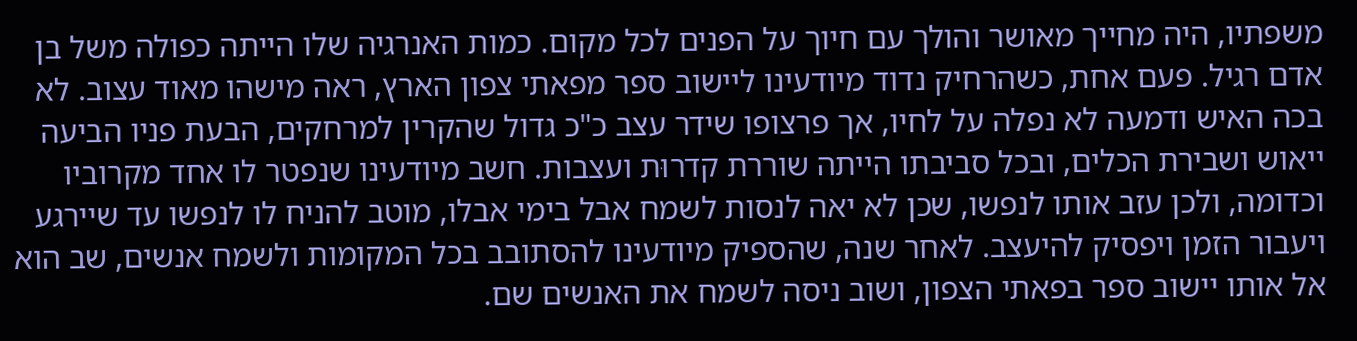משפתיו, היה מחייך מאושר והולך עם חיוך על הפנים לכל מקום. כמות האנרגיה שלו הייתה כפולה משל בן אדם רגיל. פעם אחת, כשהרחיק נדוד מיודעינו ליישוב ספר מפאתי צפון הארץ, ראה מישהו מאוד עצוב. לא בכה האיש ודמעה לא נפלה על לחיו, אך פרצופו שידר עצב כ"כ גדול שהקרין למרחקים, הבעת פניו הביעה ייאוש ושבירת הכלים, ובכל סביבתו הייתה שוררת קדרוּת ועצבות. חשב מיודעינו שנפטר לו אחד מקרוביו וכדומה, ולכן עזב אותו לנפשו, שכן לא יאה לנסות לשמח אבל בימי אבלו, מוטב להניח לו לנפשו עד שיירגע ויעבור הזמן ויפסיק להיעצב. לאחר שנה, שהספיק מיודעינו להסתובב בכל המקומות ולשמח אנשים, שב הוא אל אותו יישוב ספר בפאתי הצפון, ושוב ניסה לשמח את האנשים שם.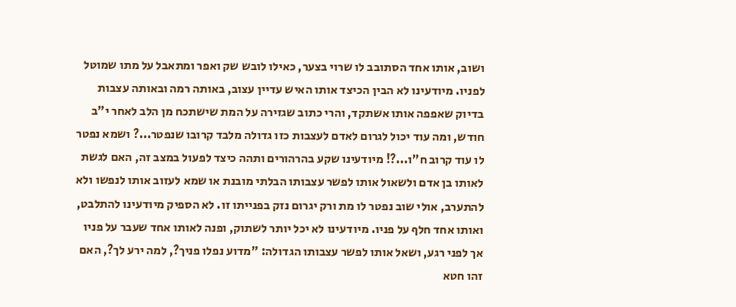ושוב, אותו אחד הסתובב לו שרוי בצער, כאילו לובש שק ואפר ומתאבל על מתו שמוטל לפניו. מיודעינו לא הבין הכיצד אותו האיש עדיין עצוב, באותה רמה ובאותה עצבות בדיוק שאפפה אותו אשתקד, והרי כתוב שגזירה על המת שישתכח מן הלב לאחר י"ב חודש, ומה עוד יכול לגרום לאדם לעצבות כזו גדולה מלבד קרובו שנפטר...? ושמא נפטר לו עוד קרוב ח"ו...?! מיודעינו שקע בהרהורים ותהה כיצד לפעול במצב זה, האם לגשת לאותו בן אדם ולשאול אותו לפשר עצבותו הבלתי מובנת או שמא לעזוב אותו לנפשו ולא להתערב, אולי שוב נפטר לו מת ורק יגרום נזק בפנייתו זו. לא הספיק מיודעינו להתלבט, ואותו אחד חלף על פניו. מיודעינו לא יכל יותר לשתוק, ופנה לאותו אחד שעבר על פניו אך לפני רגע, ושאל אותו לפשר עצבותו הגדולה: "מדוע נפלו פניך?, למה ירע לך?, האם זהו חטא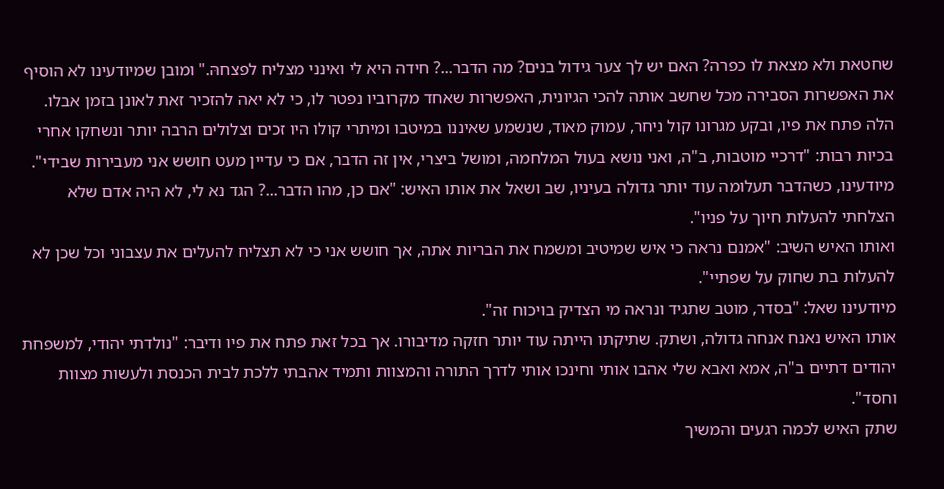שחטאת ולא מצאת לו כפרה? האם יש לך צער גידול בנים? מה הדבר...? חידה היא לי ואינני מצליח לפצחהּ." ומובן שמיודעינו לא הוסיף את האפשרות הסבירה מכל שחשב אותה להכי הגיונית, האפשרות שאחד מקרוביו נפטר לו, כי לא יאה להזכיר זאת לאונן בזמן אבלו.
הלה פתח את פיו, ובקע מגרונו קול ניחר, עמוק מאוד, שנשמע שאיננו במיטבו ומיתרי קולו היו זכים וצלולים הרבה יותר ונשחקו אחרי בכיות רבות: "דרכיי מוטבות, ב"ה, ואני נושא בעול המלחמה, ומושל ביצרי, אין זה הדבר, אם כי עדיין מעט חושש אני מעבירות שבידי".
מיודעינו, כשהדבר תעלומה עוד יותר גדולה בעיניו, שב ושאל את אותו האיש: "אם כן, מהו הדבר...? הגד נא לי, לא היה אדם שלא הצלחתי להעלות חיוך על פניו".
ואותו האיש השיב: "אמנם נראה כי איש שמיטיב ומשמח את הבריות אתה, אך חושש אני כי לא תצליח להעלים את עצבוני וכל שכן לא להעלות בת שחוק על שפתיי".
מיודעינו שאל: "בסדר, מוטב שתגיד ונראה מי הצדיק בויכוח זה".
אותו האיש נאנח אנחה גדולה, ושתק. שתיקתו הייתה עוד יותר חזקה מדיבורו. אך בכל זאת פתח את פיו ודיבר: "נולדתי יהודי, למשפחת יהודים דתיים ב"ה, אמא ואבא שלי אהבו אותי וחינכו אותי לדרך התורה והמצוות ותמיד אהבתי ללכת לבית הכנסת ולעשות מצוות וחסד".
שתק האיש לכמה רגעים והמשיך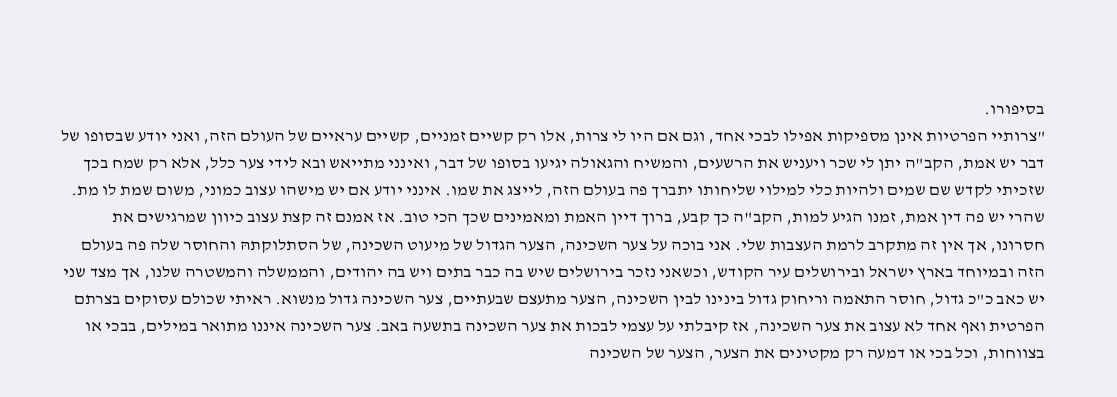בסיפורו.
"צרותיי הפרטיות אינן מספיקות אפילו לבכי אחד, וגם אם היו לי צרות, אלו רק קשיים זמניים, קשיים עראיים של העולם הזה, ואני יודע שבסופו של דבר יש אמת, הקב"ה יתן לי שכר ויעניש את הרשעים, והמשיח והגאולה יגיעו בסופו של דבר, ואינני מתייאש ובא לידי צער כלל, אלא רק שמח בכך שזכיתי לקדש שם שמים ולהיות כלי למילוי שליחותו יתברך פה בעולם הזה, לייצג את שמו. אינני יודע אם יש מישהו עצוב כמוני, משום שמת לו מת. שהרי יש פה דין אמת, זמנו הגיע למות, הקב"ה כך קבע, ברוך דיין האמת ומאמינים שכך הכי טוב. אז אמנם זה קצת עצוב כיוון שמרגישים את חסרונו, אך אין זה מתקרב לרמת העצבות שלי. אני בוכה על צער השכינה, הצער הגדול של מיעוט השכינה, של הסתלוקתהּ והחוסר שלה פה בעולם הזה ובמיוחד בארץ ישראל ובירושלים עיר הקודש, וכשאני נזכר בירושלים שיש בה כבר בתים ויש בה יהודים, והממשלה והמשטרה שלנו, אך מצד שני יש כאב כ"כ גדול, חוסר התאמה וריחוק גדול בינינו לבין השכינה, הצער מתעצם שבעתיים, צער השכינה גדול מנשוא. ראיתי שכולם עסוקים בצרתם הפרטית ואף אחד לא עצוב את צער השכינה, אז קיבלתי על עצמי לבכות את צער השכינה בתשעה באב. צער השכינה איננו מתואר במילים, בבכי או בצווחות, וכל בכי או דמעה רק מקטינים את הצער, הצער של השכינה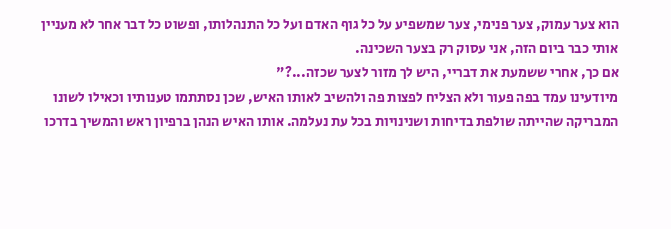הוא צער עמוק, צער פנימי, צער שמשפיע על כל גוף האדם ועל כל התנהלותו, ופשוט כל דבר אחר לא מעניין אותי כבר ביום הזה, אני עסוק רק בצער השכינה.
אם כך, אחרי ששמעת את דבריי, היש לך מזור לצער שכזה...?"
מיודעינו עמד בפה פעור ולא הצליח לפצות פה ולהשיב לאותו האיש, שכן נסתתמו טענותיו וכאילו לשונו המבריקה שהייתה שולפת בדיחות ושנינויות בכל עת נעלמה. אותו האיש הנהן ברפיון ראש והמשיך בדרכו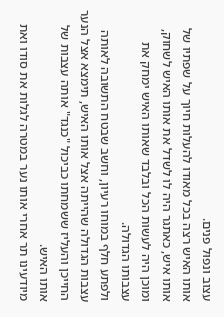עצוב ונפוּל פנים.
אותו האיש רצה בכל מאודו להעלות חיוך על שפתיו של אותו איש, כאתגר היה לו לשדל את אותו האיש לשחוק, ומוכן היה לעשות הכל ובלבד שאותו האיש ימחק את עצבותו הגדולה.
ולפתע חלף במוחו רעיון, וחשב שבטח התשובה לאותה עצבות הגדולה שהייתה אצל אותו האיש, תימצא אצל הנער החייכן והעליז ששמחתו כביכול "כנגד" אותה עצבות של אותו האיש.
מיודעינו תר אחרי אותו נער במטרה לגלות את סודו ואת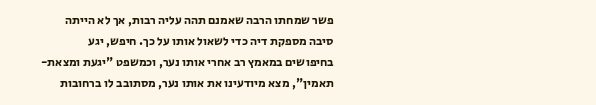פשר שמחתו הרבה שאמנם תהה עליה רבות, אך לא הייתה סיבה מספקת דיה כדי לשאול אותו על כך. חיפש, יגע בחיפושים במאמץ רב אחרי אותו נער, וכמשפט "יגעת ומצאת- תאמין", מצא מיודעינו את אותו נער, מסתובב לו ברחובות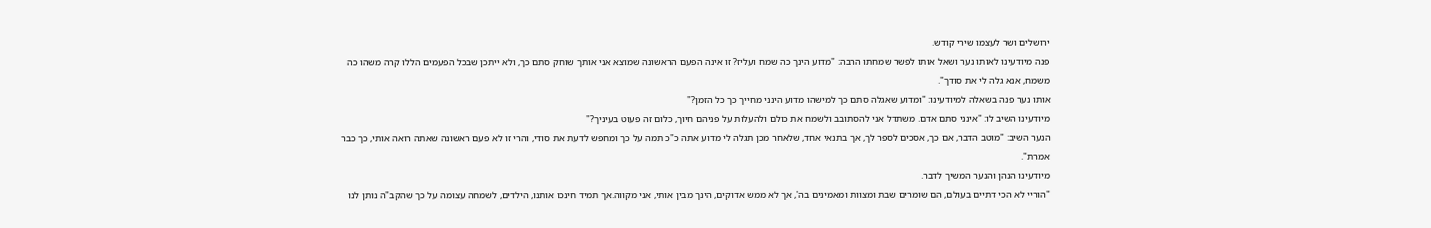ירושלים ושר לעצמו שירי קודש.
פנה מיודעינו לאותו נער ושאל אותו לפשר שמחתו הרבה: "מדוע הינך כה שמח ועליז? זו אינה הפעם הראשונה שמוצא אני אותך שוחק סתם כך, ולא ייתכן שבכל הפעמים הללו קרה משהו כה משמח, אנא גלה לי את סודך".
אותו נער פנה בשאלה למיודעינו: "ומדוע שאגלה סתם כך למישהו מדוע הינני מחייך כך כל הזמן?"
מיודעינו השיב לו: "אינני סתם אדם. משתדל אני להסתובב ולשמח את כולם ולהעלות על פניהם חיוך, כלום זה פעוט בעיניך?"
הנער השיב: "מוטב הדבר, אם כך, אסכים לספר לך, אך בתנאי אחד, שלאחר מכן תגלה לי מדוע אתה כ"כ תמה על כך ומחפש לדעת את סודי, והרי זו לא פעם ראשונה שאתה רואה אותי, כך כבר אמרת".
מיודעינו הנהן והנער המשיך לדבר.
"הוריי לא הכי דתיים בעולם, הם שומרים שבת ומצוות ומאמינים בה', אך לא ממש אדוקים, הינך מבין אותי, אני מקווה.אך תמיד חינכו אותנו, הילדים, לשמחה עצומה על כך שהקב"ה נותן לנו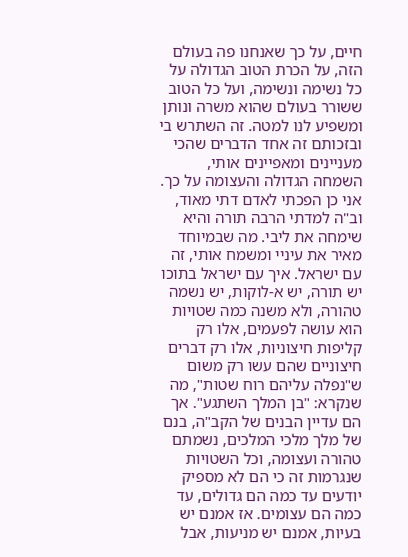חיים, על כך שאנחנו פה בעולם הזה, על הכרת הטוב הגדולה על כל נשימה ונשימה, ועל כל הטוב ששורר בעולם שהוא משרה ונותן ומשפיע לנו למטה. זה השתרש בי ובזכותם זה אחד הדברים שהכי מעניינים ומאפיינים אותי, השמחה הגדולה והעצומה על כך. אני כן הפכתי לאדם דתי מאוד, וב"ה למדתי הרבה תורה והיא שימחה את ליבי. מה שבמיוחד מאיר את עיניי ומשמח אותי, זה עם ישראל. איך עם ישראל בתוכו יש תורה, יש א-לוקות, יש נשמה טהורה, ולא משנה כמה שטויות הוא עושה לפעמים, אלו רק קליפות חיצוניות, אלו רק דברים חיצוניים שהם עשו רק משום ש"נפלה עליהם רוח שטות", מה שנקרא: "בן המלך השתגע". אך הם עדיין הבנים של הקב"ה, בנם של מלך מלכי המלכים, נשמתם טהורה ועצומה, וכל השטויות שנגרמות זה כי הם לא מספיק יודעים עד כמה הם גדולים, עד כמה הם עצומים. אז אמנם יש בעיות, אמנם יש מניעות, אבל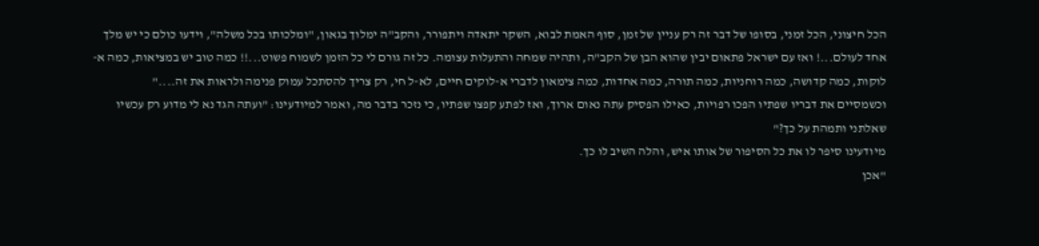הכל חיצוני, הכל זמני, בסופו של דבר זה רק עניין של זמן, סוף האמת לבוא, השקר יתאדה ויתפורר, והקב"ה ימלוך בגאון, "ומלכותו בכל משלה", וידעו כולם כי יש מלך אחד לעולם...! ואז עם ישראל פתאום יבין שהוא הבן של הקב"ה, ותהיה שמחה והתעלות עצומה. כל זה גורם לי כל הזמן לשמוח פשוט...!! כמה טוב יש במציאות, כמה א-לוקות, כמה קדושה, כמה רוחניות, כמה תורה, כמה אחדות, כמה צימאון לדברי א-לוקים חיים, לא-ל חי, רק צריך להסתכל עמוק פנימה ולראות את זה...."
וכשמסיים את דבריו שפתיו הפכו רפויות, כאילו הפסיק עתה נאום ארוך, ואז לפתע קפצו שפתיו, כי נזכר בדבר מה, ואמר למיודעינו: "ועתה הגד נא לי מדוע רק עכשיו שאלתני ותמהת על כך?"
מיודעינו סיפר לו את כל הסיפור של אותו איש, והלה השיב לו כך.
"אכן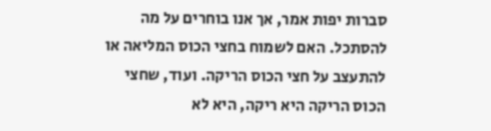סברות יפות אמר, אך אנו בוחרים על מה להסתכל. האם לשמוח בחצי הכוס המליאה או להתעצב על חצי הכוס הריקה. ועוד, שחצי הכוס הריקה היא ריקה, היא לא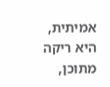אמיתית, היא ריקה מתוכן,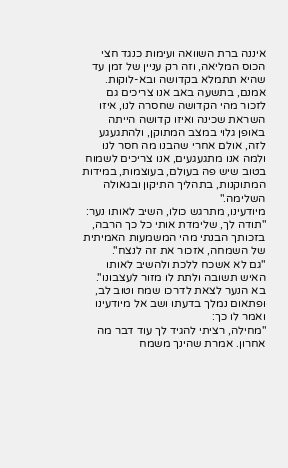איננה ברת השוואה ועימות כנגד חצי הכוס המליאה, וזה רק עניין של זמן עד שהיא תתמלא בקדושה ובא-לוקות. אמנם, בתשעה באב אנו צריכים גם לזכור מהי הקדושה שחסרה לנו, איזו השראת שכינה ואיזו קדושה הייתה באופן גלוי במצב המתוקן, ולהתגעגע לזה, אולם אחרי שהבנו מה חסר לנו ולמה אנו מתגעגעים, אנו צריכים לשמוח בטוב שיש פה בעולם, בעוצמות, במידות המתוקנות, בתהליך התיקון ובגאולה השלימה."
מיודעינו, מתרגש כולו, השיב לאותו נער: "תודה לך, שלימדת אותי כל כך הרבה, בזכותך הבנתי מהי המשמעות האמיתית של השמחה, אזכור את זה לנצח".
"גם לא אשכח ללכת ולהשיב לאותו האיש תשובה ולתת לו מזור לעצבונו".
בא הנער לצאת לדרכו שמח וטוב לב, ופתאום נמלך בדעתו ושב אל מיודעינו ואמר לו כך:
"מחילה, רציתי להגיד לך עוד דבר מה אחרון. אמרת שהינך משמח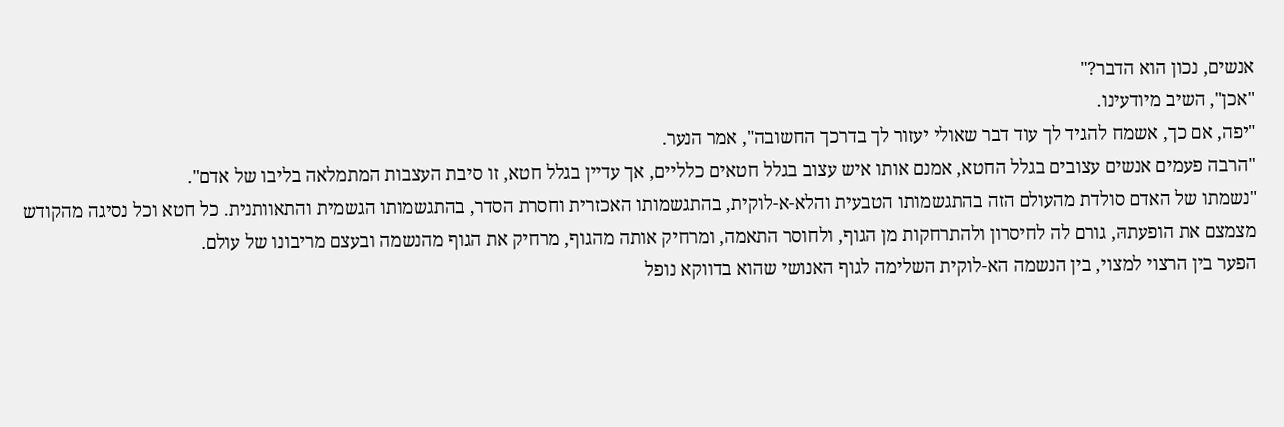אנשים, נכון הוא הדבר?"
"אכן", השיב מיודעינו.
"יפה, אם כך, אשמח להגיד לך עוד דבר שאולי יעזור לך בדרכך החשובה", אמר הנער.
"הרבה פעמים אנשים עצובים בגלל החטא, אמנם אותו איש עצוב בגלל חטאים כלליים, אך עדיין בגלל חטא, זו סיבת העצבות המתמלאה בליבו של אדם".
"נשמתו של האדם סולדת מהעולם הזה בהתגשמותו הטבעית והלא-א-לוקית, בהתגשמותו האכזרית וחסרת הסדר, בהתגשמותו הגשמית והתאוותנית. כל חטא וכל נסיגה מהקודש מצמצם את הופעתהּ, גורם לה לחיסרון ולהתרחקות מן הגוף, ולחוסר התאמה, ומרחיק אותה מהגוף, מרחיק את הגוף מהנשמה ובעצם מריבונו של עולם.
הפער בין הרצוי למצוי, בין הנשמה הא-לוקית השלימה לגוף האנושי שהוא בדווקא נופל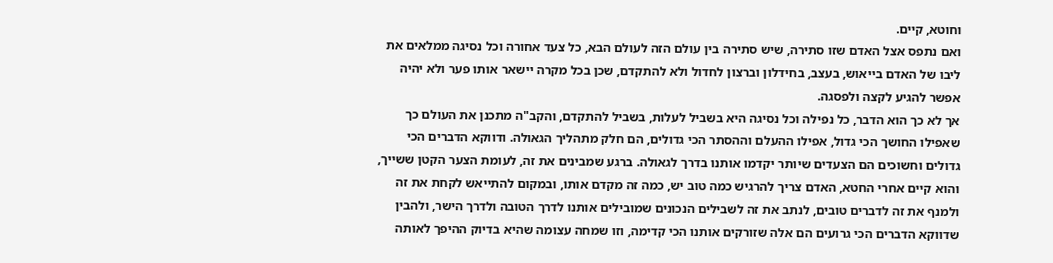וחוטא, קיים.
ואם נתפס אצל האדם שזו סתירה, שיש סתירה בין עולם הזה לעולם הבא, כל צעד אחורה וכל נסיגה ממלאים את ליבו של האדם בייאוש, בעצב, בחידלון וברצון לחדול ולא להתקדם, שכן בכל מקרה יישאר אותו פער ולא יהיה אפשר להגיע לקצה ולפסגה.
אך לא כך הוא הדבר, כל נפילה וכל נסיגה היא בשביל לעלות, בשביל להתקדם, והקב"ה מתכנן את העולם כך שאפילו החושך הכי גדול, אפילו ההעלם וההסתר הכי גדולים, הם חלק מתהליך הגאולה. ודווקא הדברים הכי גדולים וחשוכים הם הצעדים שיותר יקדמו אותנו בדרך לגאולה. ברגע שמבינים את זה, לעומת הצער הקטן ששייך, והוא קיים אחרי החטא, האדם צריך להרגיש כמה טוב יש, כמה זה מקדם אותו, ובמקום להתייאש לקחת את זה ולמנף את זה לדברים טובים, לנתב את זה לשבילים הנכונים שמובילים אותנו לדרך הטובה ולדרך הישר, ולהבין שדווקא הדברים הכי גרועים הם אלה שזורקים אותנו הכי קדימה, וזו שמחה עצומה שהיא בדיוק ההיפך לאותה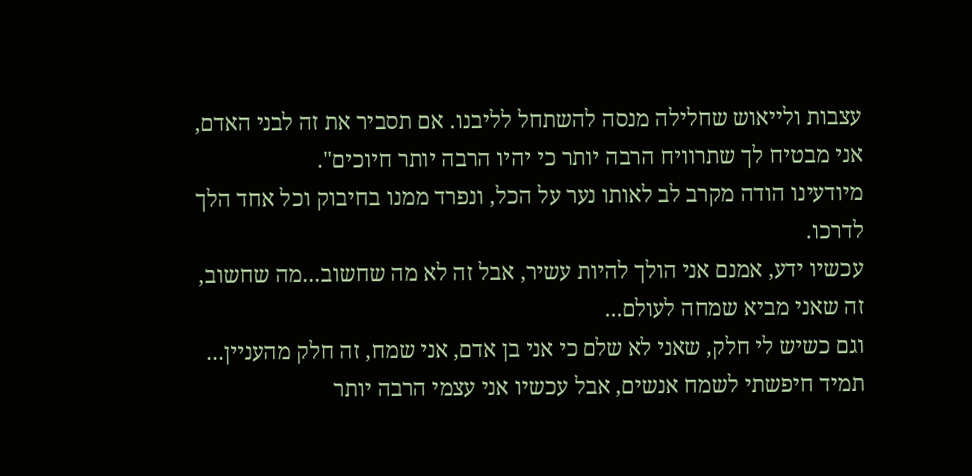עצבות ולייאוש שחלילה מנסה להשתחל לליבנו. אם תסביר את זה לבני האדם, אני מבטיח לך שתרוויח הרבה יותר כי יהיו הרבה יותר חיוכים".
מיודעינו הודה מקרב לב לאותו נער על הכל, ונפרד ממנו בחיבוק וכל אחד הלך לדרכו.
עכשיו ידע, אמנם אני הולך להיות עשיר, אבל זה לא מה שחשוב...מה שחשוב, זה שאני מביא שמחה לעולם...
וגם כשיש לי חלק, שאני לא שלם כי אני בן אדם, אני שמח, זה חלק מהעניין...
תמיד חיפשתי לשמח אנשים, אבל עכשיו אני עצמי הרבה יותר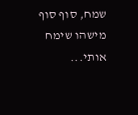שמח, סוף סוף מישהו שימח אותי...